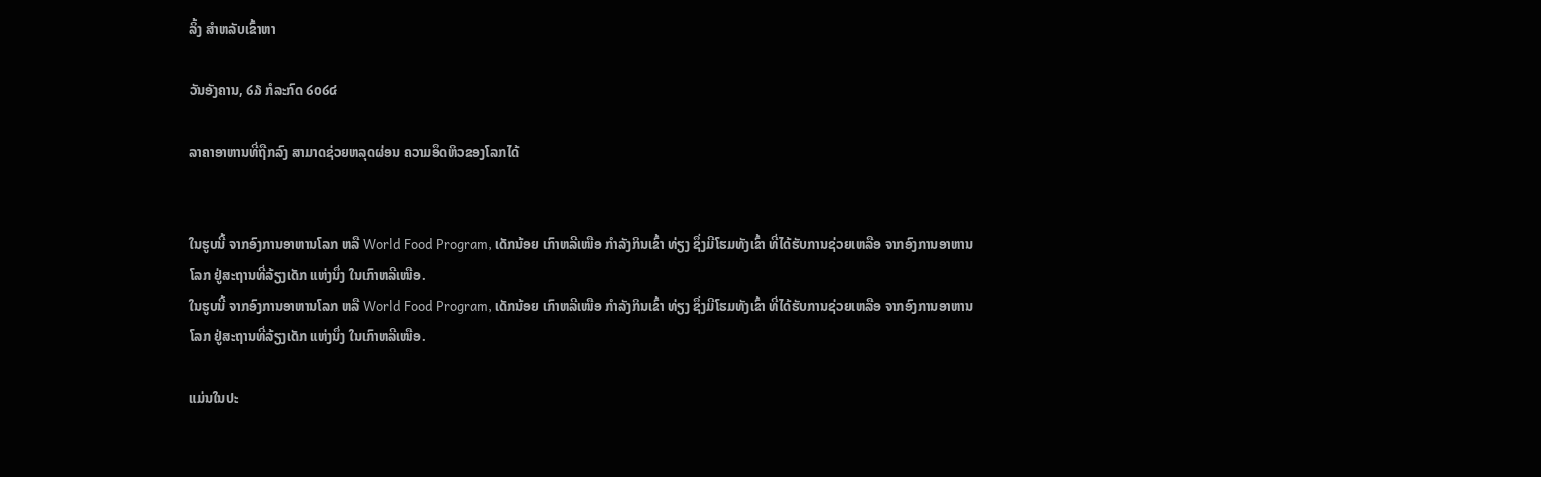ລິ້ງ ສຳຫລັບເຂົ້າຫາ

ວັນອັງຄານ, ໒໓ ກໍລະກົດ ໒໐໒໔

ລາຄາອາຫານທີ່ຖືກລົງ ສາມາດຊ່ວຍຫລຸດຜ່ອນ ຄວາມອຶດຫິວຂອງໂລກໄດ້


ໃນຮູບນີ້ ຈາກອົງການອາຫານໂລກ ຫລື World Food Program, ເດັກນ້ອຍ ເກົາຫລີເໜືອ ກໍາລັງກິນເຂົ້າ ທ່ຽງ ຊຶ່ງມີໂຮມທັງເຂົ້າ ທີ່ໄດ້ຮັບການຊ່ວຍເຫລືອ ຈາກອົງການອາຫານໂລກ ຢູ່ສະຖານທີ່ລ້ຽງເດັກ ແຫ່ງນຶ່ງ ໃນເກົາຫລີເໜືອ.
ໃນຮູບນີ້ ຈາກອົງການອາຫານໂລກ ຫລື World Food Program, ເດັກນ້ອຍ ເກົາຫລີເໜືອ ກໍາລັງກິນເຂົ້າ ທ່ຽງ ຊຶ່ງມີໂຮມທັງເຂົ້າ ທີ່ໄດ້ຮັບການຊ່ວຍເຫລືອ ຈາກອົງການອາຫານໂລກ ຢູ່ສະຖານທີ່ລ້ຽງເດັກ ແຫ່ງນຶ່ງ ໃນເກົາຫລີເໜືອ.

ແມ່ນໃນປະ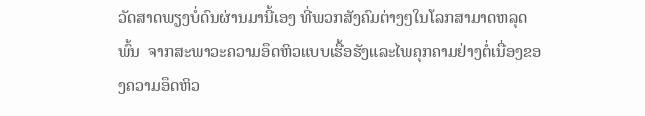ວັດສາດພຽງບໍ່ດົນຜ່ານມານີ້ເອງ ທີ່ພວກສັງຄົມຕ່າງໆໃນໂລກສາມາດຫລຸດພົ້ນ  ຈາກສະພາວະຄວາມອຶດຫິວແບບເຮື້ອຮັງແລະໄພຄຸກຄາມຢ່າງຕໍ່ເນື່ອງຂອງຄວາມອຶດຫິວ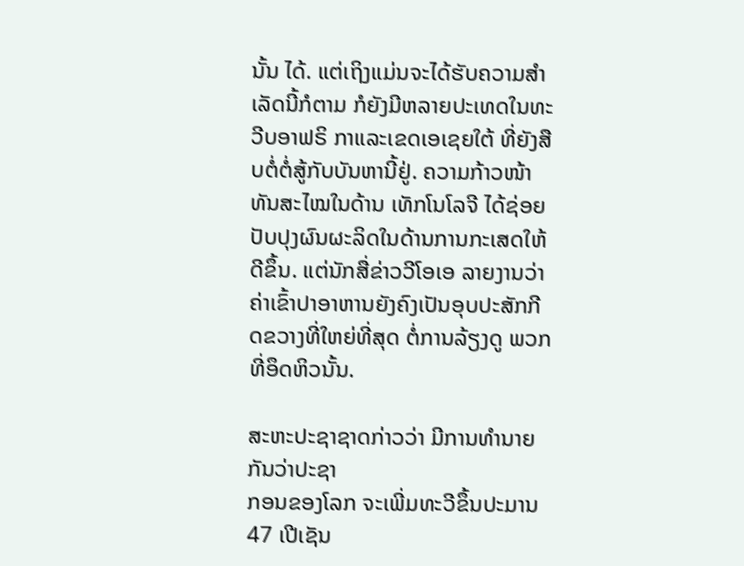ນັ້ນ ໄດ້. ແຕ່ເຖິງແມ່ນຈະໄດ້ຮັບຄວາມສໍາເລັດນີ້ກໍຕາມ ກໍຍັງມີຫລາຍປະເທດໃນທະວີບອາຟຣິ ກາແລະເຂດເອເຊຍໃຕ້ ທີ່ຍັງສືບຕໍ່ຕໍ່ສູ້ກັບບັນຫານີ້ຢູ່. ຄວາມກ້າວໜ້າທັນສະໄໝໃນດ້ານ ເທັກໂນໂລຈີ ໄດ້ຊ່ອຍປັບປຸງຜົນຜະລິດໃນດ້ານການກະເສດໃຫ້ດີຂຶ້ນ. ແຕ່ນັກສື່ຂ່າວວີໂອເອ ລາຍງານວ່າ ຄ່າເຂົ້າປາອາຫານຍັງຄົງເປັນອຸບປະສັກກີດຂວາງທີ່ໃຫຍ່ທີ່ສຸດ ຕໍ່ການລ້ຽງດູ ພວກທີ່ອຶດຫິວນັ້ນ.

ສະຫະປະຊາຊາດກ່າວວ່າ ມີການທໍານາຍກັນວ່າປະຊາ
ກອນຂອງໂລກ ຈະເພີ່ມທະວີຂຶ້ນປະມານ 47 ເປີເຊັນ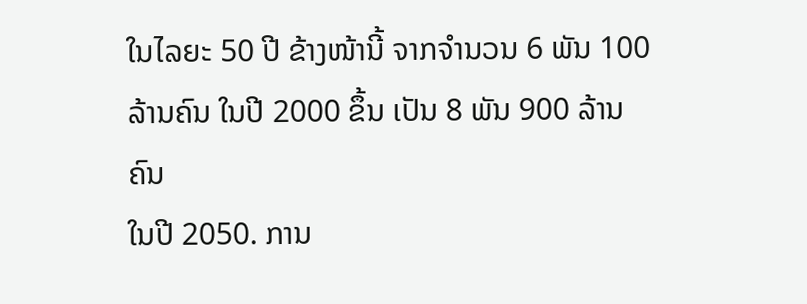ໃນໄລຍະ 50 ປີ ຂ້າງໜ້ານີ້ ຈາກຈໍານວນ 6 ພັນ 100
ລ້ານຄົນ ໃນປີ 2000 ຂຶ້ນ ເປັນ 8 ພັນ 900 ລ້ານຄົນ
ໃນປີ 2050. ການ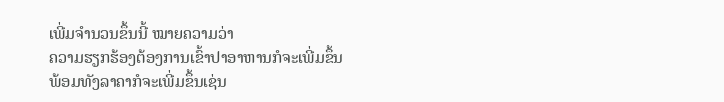ເພີ່ມຈໍານວນຂຶ້ນນີ້ ໝາຍຄວາມວ່າ
ຄວາມຮຽກຮ້ອງຕ້ອງການເຂົ້າປາອາຫານກໍຈະເພີ່ມຂຶ້ນ
ພ້ອມທັງລາຄາກໍຈະເພີ່ມຂຶ້ນເຊ່ນ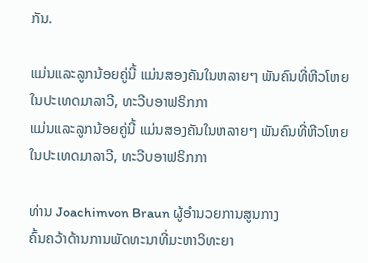ກັນ.

ແມ່ນແລະລູກນ້ອຍຄູ່ນີ້ ແມ່ນສອງຄັນໃນຫລາຍໆ ພັນຄົນທີ່ຫີວໂຫຍ ໃນປະເທດມາລາວີ, ທະວີບອາຟຣິກກາ
ແມ່ນແລະລູກນ້ອຍຄູ່ນີ້ ແມ່ນສອງຄັນໃນຫລາຍໆ ພັນຄົນທີ່ຫີວໂຫຍ ໃນປະເທດມາລາວີ, ທະວີບອາຟຣິກກາ

ທ່ານ Joachimvon Braun ຜູ້ອໍານວຍການສູນກາງ
ຄົ້ນຄວ້າດ້ານການພັດທະນາທີ່ມະຫາວິທະຍາ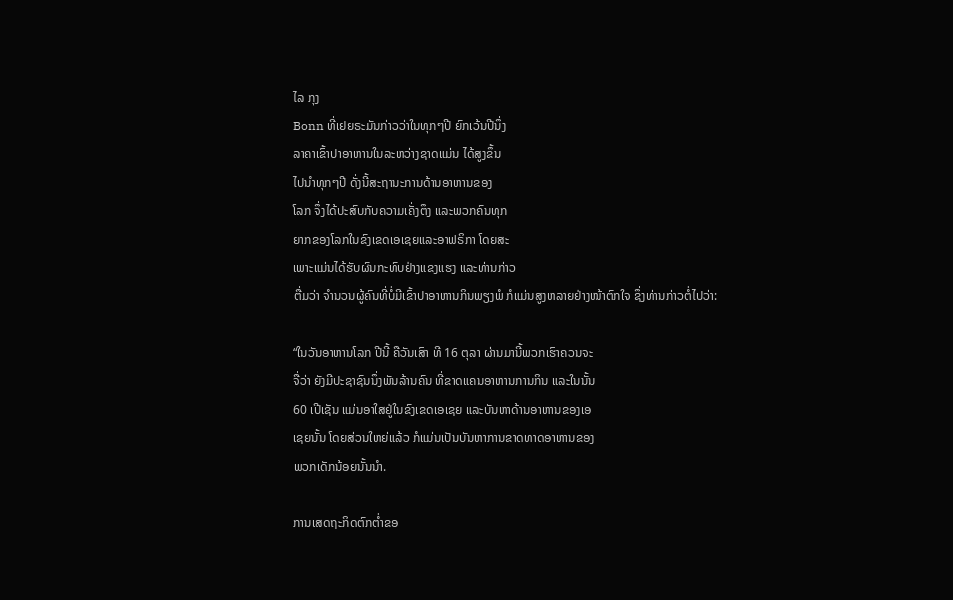ໄລ ກຸງ
Bonn ທີ່ເຢຍຣະມັນກ່າວວ່າໃນທຸກໆປີ ຍົກເວ້ນປີນຶ່ງ
ລາຄາເຂົ້າປາອາຫານໃນລະຫວ່າງຊາດແມ່ນ ໄດ້ສູງຂຶ້ນ
ໄປນໍາທຸກໆປີ ດັ່ງນີ້ສະຖານະການດ້ານອາຫານຂອງ
ໂລກ ຈຶ່ງໄດ້ປະສົບກັບຄວາມເຄັ່ງຕຶງ ແລະພວກຄົນທຸກ
ຍາກຂອງໂລກໃນຂົງເຂດເອເຊຍແລະອາຟຣິກາ ໂດຍສະ
ເພາະແມ່ນໄດ້ຮັບຜົນກະທົບຢ່າງແຂງແຮງ ແລະທ່ານກ່າວ
ຕື່ມວ່າ ຈໍານວນຜູ້ຄົນທີ່ບໍ່ມີເຂົ້າປາອາຫານກິນພຽງພໍ ກໍແມ່ນສູງຫລາຍຢ່າງໜ້າຕົກໃຈ ຊຶ່ງທ່ານກ່າວຕໍ່ໄປວ່າ:

“ໃນວັນອາຫານໂລກ ປີນີ້ ຄືວັນເສົາ ທີ 16 ຕຸລາ ຜ່ານມານີ້ພວກເຮົາຄວນຈະ
ຈື່ວ່າ ຍັງມີປະຊາຊົນນຶ່ງພັນລ້ານຄົນ ທີ່ຂາດແຄນອາຫານການກິນ ແລະໃນນັ້ນ
60 ເປີເຊັນ ແມ່ນອາໃສຢູ່ໃນຂົງເຂດເອເຊຍ ແລະບັນຫາດ້ານອາຫານຂອງເອ
ເຊຍນັ້ນ ໂດຍສ່ວນໃຫຍ່ແລ້ວ ກໍແມ່ນເປັນບັນຫາການຂາດທາດອາຫານຂອງ
ພວກເດັກນ້ອຍນັ້ນນໍາ.

ການເສດຖະກິດຕົກຕໍ່າຂອ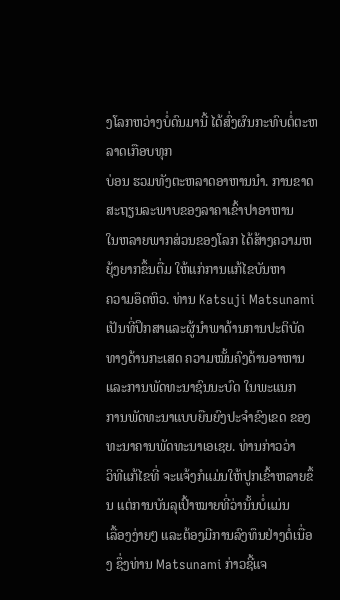ງໂລກຫວ່າງບໍ່ດົນມານີ້ ໄດ້ສົ່ງຜົນກະທົບຕໍ່ຕະຫລາດເກືອບທຸກ
ບ່ອນ ຮວມທັງຕະຫລາດອາຫານນໍາ. ການຂາດສະຖຽນລະພາບຂອງລາຄາເຂົ້າປາອາຫານ
ໃນຫລາຍພາກສ່ວນຂອງໂລກ ໄດ້ສ້າງຄວາມຫຍຸ້ງຍາກຂຶ້ນຕື່ມ ໃຫ້ແກ່ການແກ້ໄຂບັນຫາ
ຄວາມອຶດຫິວ. ທ່ານ Katsuji Matsunami ເປັນທີ່ປຶກສາແລະຜູ້ນໍາພາດ້ານການປະຕິບັດ
ທາງດ້ານກະເສດ ຄວາມໝັ້ນຄົງດ້ານອາຫານແລະການພັດທະນາຊົນນະບົດ ໃນພະແນກ
ການພັດທະນາແບບຍືນຍົງປະຈໍາຂົງເຂດ ຂອງທະນາຄານພັດທະນາເອເຊຍ. ທ່ານກ່າວວ່າ
ວິທີແກ້ໄຂທີ່ ຈະແຈ້ງກໍແມ່ນໃຫ້ປູກເຂົ້າຫລາຍຂຶ້ນ ແຕ່ການບັນລຸເປົ້າໝາຍທີ່ວ່ານັ້ນບໍ່ແມ່ນ
ເລື້ອງງ່າຍໆ ແລະຕ້ອງມີການລົງທຶນຢ່າງຕໍ່ເນື່ອງ ຊຶ່ງທ່ານ Matsunami ກ່າວຊີ້ແຈ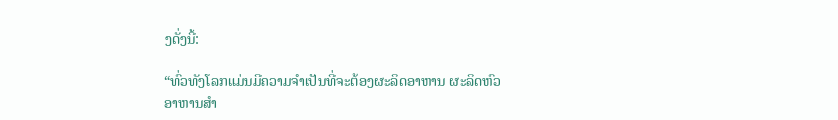ງດັ່ງນີ້:

“ທົ່ວທັງໂລກແມ່ນມີຄວາມຈໍາເປັນທີ່ຈະຕ້ອງຜະລິດອາຫານ ຜະລິດຫົວອາຫານສໍາ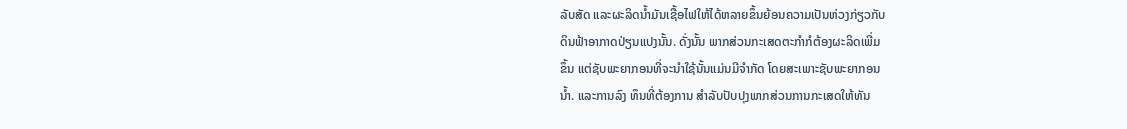ລັບສັດ ແລະຜະລິດນໍ້າມັນເຊື້ອໄຟໃຫ້ໄດ້ຫລາຍຂຶ້ນຍ້ອນຄວາມເປັນຫ່ວງກ່ຽວກັບ
ດິນຟ້າອາກາດປ່ຽນແປງນັ້ນ. ດັ່ງນັ້ນ ພາກສ່ວນກະເສດຕະກໍາກໍຕ້ອງຜະລິດເພີ່ມ
ຂຶ້ນ ແຕ່ຊັບພະຍາກອນທີ່ຈະນໍາໃຊ້ນັ້ນແມ່ນມີຈໍາກັດ ໂດຍສະເພາະຊັບພະຍາກອນ
ນໍ້າ. ແລະການລົງ ທຶນທີ່ຕ້ອງການ ສໍາລັບປັບປຸງພາກສ່ວນການກະເສດໃຫ້ທັນ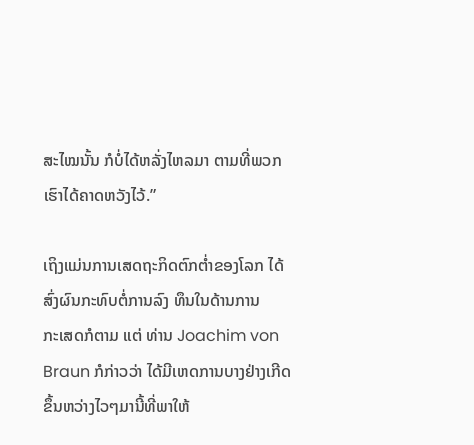ສະໄໝນັ້ນ ກໍບໍ່ໄດ້ຫລັ່ງໄຫລມາ ຕາມທີ່ພວກເຮົາໄດ້ຄາດຫວັງໄວ້.”

ເຖິງແມ່ນການເສດຖະກິດຕົກຕໍ່າຂອງໂລກ ໄດ້ສົ່ງຜົນກະທົບຕໍ່ການລົງ ທຶນໃນດ້ານການ
ກະເສດກໍຕາມ ແຕ່ ທ່ານ Joachim von Braun ກໍກ່າວວ່າ ໄດ້ມີເຫດການບາງຢ່າງເກີດ
ຂຶ້ນຫວ່າງໄວໆມານີ້ທີ່ພາໃຫ້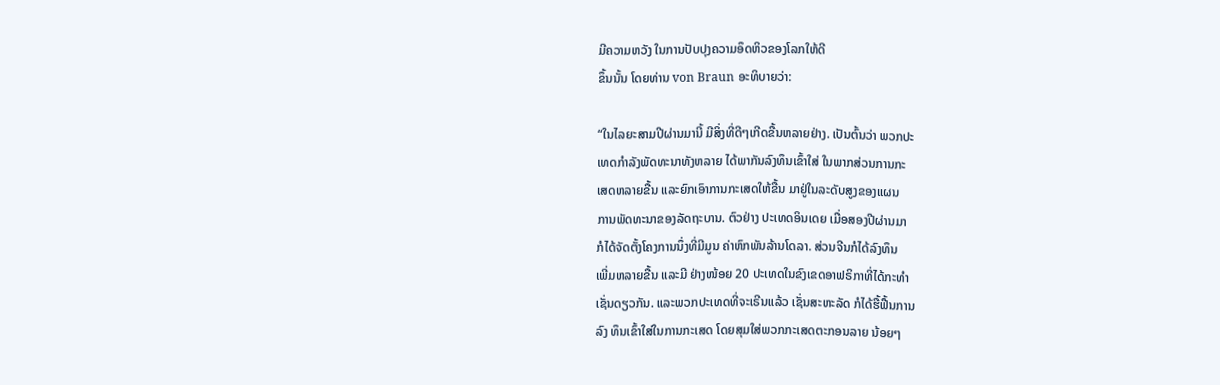ມີຄວາມຫວັງ ໃນການປັບປຸງຄວາມອຶດຫິວຂອງໂລກໃຫ້ດີ
ຂຶ້ນນັ້ນ ໂດຍທ່ານ von Braun ອະທິບາຍວ່າ:

“ໃນໄລຍະສາມປີຜ່ານມານີ້ ມີສິ່ງທີ່ດີໆເກີດຂື້ນຫລາຍຢ່າງ. ເປັນຕົ້ນວ່າ ພວກປະ
ເທດກໍາລັງພັດທະນາທັງຫລາຍ ໄດ້ພາກັນລົງທຶນເຂົ້າໃສ່ ໃນພາກສ່ວນການກະ
ເສດຫລາຍຂື້ນ ແລະຍົກເອົາການກະເສດໃຫ້ຂື້ນ ມາຢູ່ໃນລະດັບສູງຂອງແຜນ
ການພັດທະນາຂອງລັດຖະບານ. ຕົວຢ່າງ ປະເທດອິນເດຍ ເມື່ອສອງປີຜ່ານມາ
ກໍໄດ້ຈັດຕັ້ງໂຄງການນຶ່ງທີ່ມີມູນ ຄ່າຫົກພັນລ້ານໂດລາ. ສ່ວນຈີນກໍໄດ້ລົງທຶນ
ເພີ່ມຫລາຍຂື້ນ ແລະມີ ຢ່າງໜ້ອຍ 20 ປະເທດໃນຂົງເຂດອາຟຣິກາທີ່ໄດ້ກະທໍາ
ເຊັ່ນດຽວກັນ. ແລະພວກປະເທດທີ່ຈະເຣີນແລ້ວ ເຊັ່ນສະຫະລັດ ກໍໄດ້ຮື້ຟື້ນການ
ລົງ ທຶນເຂົ້າໃສ່ໃນການກະເສດ ໂດຍສຸມໃສ່ພວກກະເສດຕະກອນລາຍ ນ້ອຍໆ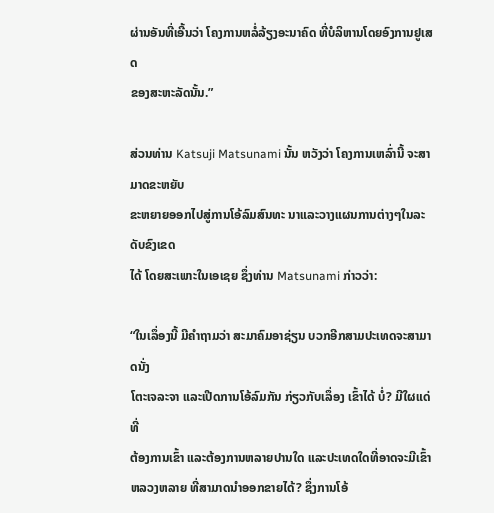ຜ່ານອັນທີ່ເອີ້ນວ່າ ໂຄງການຫລໍ່ລ້ຽງອະນາຄົດ ທີ່ບໍລິຫານໂດຍອົງການຢູເສດ
ຂອງສະຫະລັດນັ້ນ.”

ສ່ວນທ່ານ Katsuji Matsunami ນັ້ນ ຫວັງວ່າ ໂຄງການເຫລົ່ານີ້ ຈະສາມາດຂະຫຍັບ
ຂະຫຍາຍອອກໄປສູ່ການໂອ້ລົມສົນທະ ນາແລະວາງແຜນການຕ່າງໆໃນລະດັບຂົງເຂດ
ໄດ້ ໂດຍສະເພາະໃນເອເຊຍ ຊຶ່ງທ່ານ Matsunami ກ່າວວ່າ:

“ໃນເລຶ່ອງນີ້ ມີຄໍາຖາມວ່າ ສະມາຄົມອາຊ່ຽນ ບວກອີກສາມປະເທດຈະສາມາດນັ່ງ
ໂຕະເຈລະຈາ ແລະເປີດການໂອ້ລົມກັນ ກ່ຽວກັບເລຶ່ອງ ເຂົ້າໄດ້ ບໍ່? ມີໃຜແດ່ທີ່
ຕ້ອງການເຂົ້າ ແລະຕ້ອງການຫລາຍປານໃດ ແລະປະເທດໃດທີ່ອາດຈະມີເຂົ້າ
ຫລວງຫລາຍ ທີ່ສາມາດນໍາອອກຂາຍໄດ້? ຊຶ່ງການໂອ້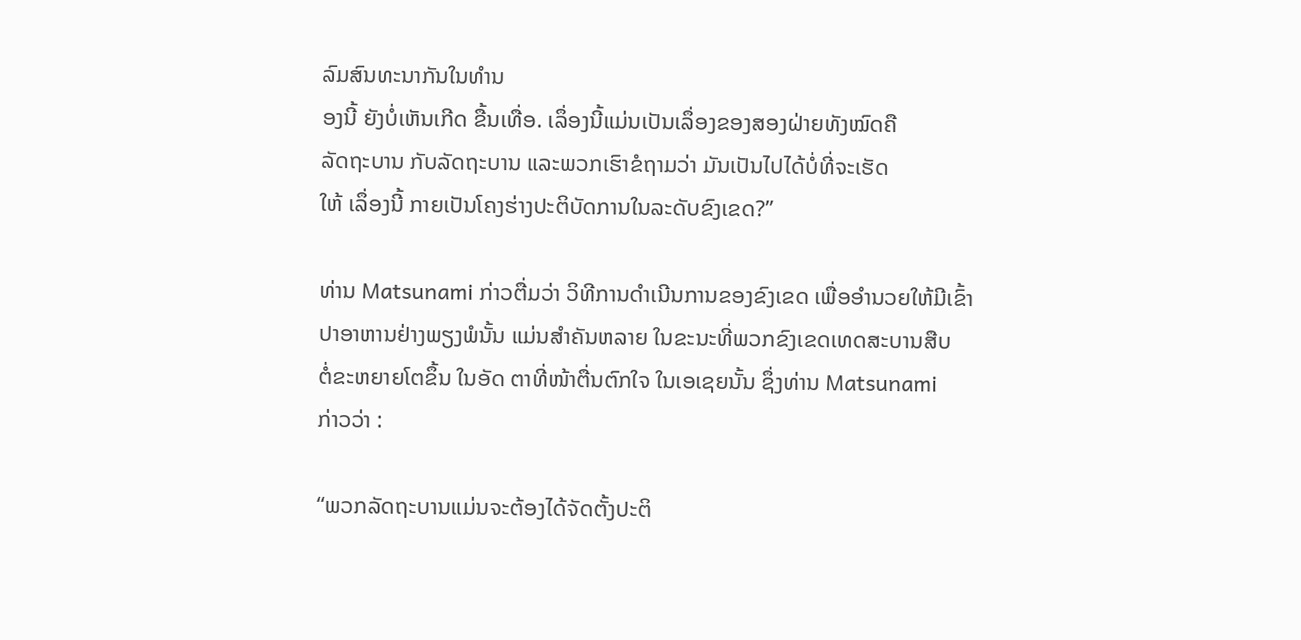ລົມສົນທະນາກັນໃນທໍານ
ອງນີ້ ຍັງບໍ່ເຫັນເກີດ ຂື້ນເທື່ອ. ເລຶ່ອງນີ້ແມ່ນເປັນເລຶ່ອງຂອງສອງຝ່າຍທັງໝົດຄື
ລັດຖະບານ ກັບລັດຖະບານ ແລະພວກເຮົາຂໍຖາມວ່າ ມັນເປັນໄປໄດ້ບໍ່ທີ່ຈະເຮັດ
ໃຫ້ ເລຶ່ອງນີ້ ກາຍເປັນໂຄງຮ່າງປະຕິບັດການໃນລະດັບຂົງເຂດ?”

ທ່ານ Matsunami ກ່າວຕື່ມວ່າ ວິທີການດໍາເນີນການຂອງຂົງເຂດ ເພື່ອອໍານວຍໃຫ້ມີເຂົ້າ
ປາອາຫານຢ່າງພຽງພໍນັ້ນ ແມ່ນສໍາຄັນຫລາຍ ໃນຂະນະທີ່ພວກຂົງເຂດເທດສະບານສືບ
ຕໍ່ຂະຫຍາຍໂຕຂຶ້ນ ໃນອັດ ຕາທີ່ໜ້າຕື່ນຕົກໃຈ ໃນເອເຊຍນັ້ນ ຊຶ່ງທ່ານ Matsunami
ກ່າວວ່າ :

“ພວກລັດຖະບານແມ່ນຈະຕ້ອງໄດ້ຈັດຕັ້ງປະຕິ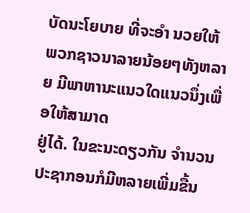ບັດນະໂຍບາຍ ທີ່ຈະອໍາ ນວຍໃຫ້
ພວກຊາວນາລາຍນ້ອຍໆທັງຫລາຍ ມີພາຫານະແນວໃດແນວນຶ່ງເພື່ອໃຫ້ສາມາດ
ຢູ່ໄດ້. ໃນຂະນະດຽວກັນ ຈໍານວນປະຊາກອນກໍມີຫລາຍເພີ່ມຂື້ນ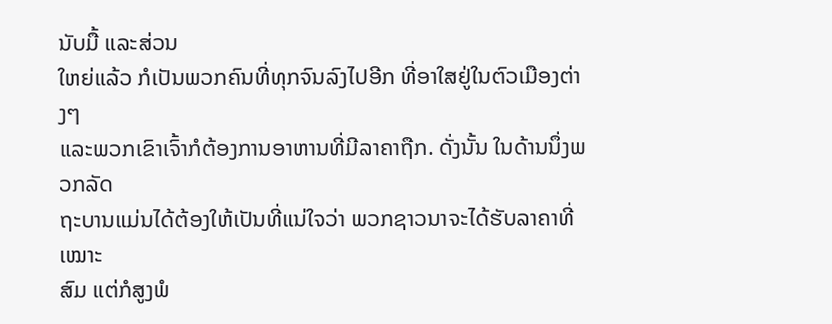ນັບມື້ ແລະສ່ວນ
ໃຫຍ່ແລ້ວ ກໍເປັນພວກຄົນທີ່ທຸກຈົນລົງໄປອີກ ທີ່ອາໃສຢູ່ໃນຕົວເມືອງຕ່າງໆ
ແລະພວກເຂົາເຈົ້າກໍຕ້ອງການອາຫານທີ່ມີລາຄາຖືກ. ດັ່ງນັ້ນ ໃນດ້ານນຶ່ງພວກລັດ
ຖະບານແມ່ນໄດ້ຕ້ອງໃຫ້ເປັນທີ່ແນ່ໃຈວ່າ ພວກຊາວນາຈະໄດ້ຮັບລາຄາທີ່ເໝາະ
ສົມ ແຕ່ກໍສູງພໍ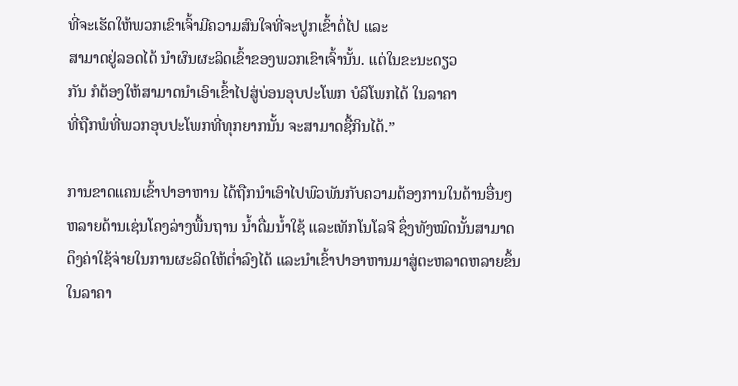ທີ່ຈະເຮັດໃຫ້ພວກເຂົາເຈົ້າມີຄວາມສົນໃຈທີ່ຈະປູກເຂົ້າຕໍ່ໄປ ແລະ
ສາມາດຢູ່ລອດໄດ້ ນໍາຜົນຜະລິດເຂົ້າຂອງພວກເຂົາເຈົ້ານັ້ນ. ແຕ່ໃນຂະນະດຽວ
ກັນ ກໍຕ້ອງໃຫ້ສາມາດນໍາເອົາເຂົ້າໄປສູ່ບ່ອນອຸບປະໂພກ ບໍລິໂພກໄດ້ ໃນລາຄາ
ທີ່ຖືກພໍທີ່ພວກອຸບປະໂພກທີ່ທຸກຍາກນັ້ນ ຈະສາມາດຊື້ກິນໄດ້.”

ການຂາດແຄນເຂົ້າປາອາຫານ ໄດ້ຖືກນໍາເອົາໄປພົວພັນກັບຄວາມຕ້ອງການໃນດ້ານອື່ນໆ
ຫລາຍດ້ານເຊ່ນໂຄງລ່າງພື້ນຖານ ນໍ້າດື່ມນໍ້າໃຊ້ ແລະເທັກໂນໂລຈີ ຊຶ່ງທັງໝົດນັ້ນສາມາດ
ດຶງຄ່າໃຊ້ຈ່າຍໃນການຜະລິດໃຫ້ຕໍ່າລົງໄດ້ ແລະນໍາເຂົ້າປາອາຫານມາສູ່ຕະຫລາດຫລາຍຂຶ້ນ
ໃນລາຄາ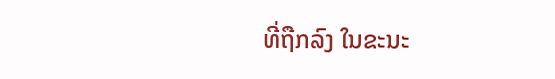ທີ່ຖືກລົງ ໃນຂະນະ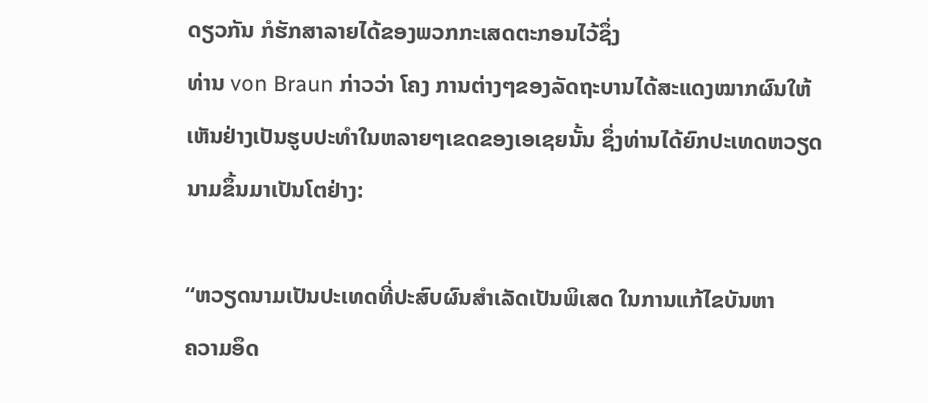ດຽວກັນ ກໍຮັກສາລາຍໄດ້ຂອງພວກກະເສດຕະກອນໄວ້ຊຶ່ງ
ທ່ານ von Braun ກ່າວວ່າ ໂຄງ ການຕ່າງໆຂອງລັດຖະບານໄດ້ສະແດງໝາກຜົນໃຫ້
ເຫັນຢ່າງເປັນຮູບປະທໍາໃນຫລາຍໆເຂດຂອງເອເຊຍນັ້ນ ຊຶ່ງທ່ານໄດ້ຍົກປະເທດຫວຽດ
ນາມຂຶ້ນມາເປັນໂຕຢ່າງ:

“ຫວຽດນາມເປັນປະເທດທີ່ປະສົບຜົນສໍາເລັດເປັນພິເສດ ໃນການແກ້ໄຂບັນຫາ
ຄວາມອຶດ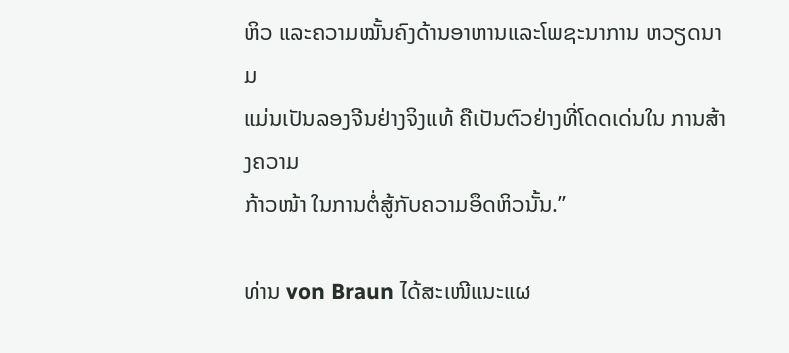ຫິວ ແລະຄວາມໝັ້ນຄົງດ້ານອາຫານແລະໂພຊະນາການ ຫວຽດນາມ
ແມ່ນເປັນລອງຈີນຢ່າງຈິງແທ້ ຄືເປັນຕົວຢ່າງທີ່ໂດດເດ່ນໃນ ການສ້າງຄວາມ
ກ້າວໜ້າ ໃນການຕໍ່ສູ້ກັບຄວາມອຶດຫິວນັ້ນ.”

ທ່ານ von Braun ໄດ້ສະເໜີແນະແຜ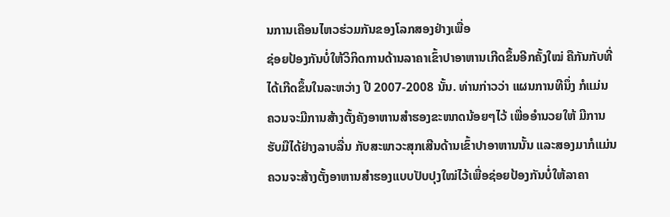ນການເຄືອນໄຫວຮ່ວມກັນຂອງໂລກສອງຢ່າງເພື່ອ
ຊ່ອຍປ້ອງກັນບໍ່ໃຫ້ວິກິດການດ້ານລາຄາເຂົ້າປາອາຫານເກີດຂຶ້ນອີກຄັ້ງໃໝ່ ຄືກັນກັບທີ່
ໄດ້ເກີດຂຶ້ນໃນລະຫວ່າງ ປີ 2007-2008 ນັ້ນ. ທ່ານກ່າວວ່າ ແຜນການທີນຶ່ງ ກໍແມ່ນ
ຄວນຈະມີການສ້າງຕັ້ງຄັງອາຫານສໍາຮອງຂະໜາດນ້ອຍໆໄວ້ ເພື່ອອໍານວຍໃຫ້ ມີການ
ຮັບມືໄດ້ຢ່າງລາບລື່ນ ກັບສະພາວະສຸກເສີນດ້ານເຂົ້າປາອາຫານນັ້ນ ແລະສອງມາກໍແມ່ນ
ຄວນຈະສ້າງຕັ້ງອາຫານສໍາຮອງແບບປັບປຸງໃໝ່ໄວ້ເພື່ອຊ່ອຍປ້ອງກັນບໍ່ໃຫ້ລາຄາ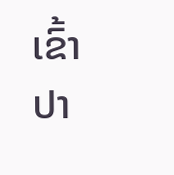ເຂົ້າປາ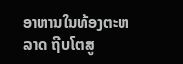ອາຫານໃນທ້ອງຕະຫລາດ ຖີບໂຕສູ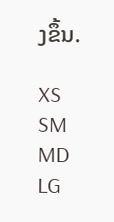ງຂຶ້ນ.

XS
SM
MD
LG